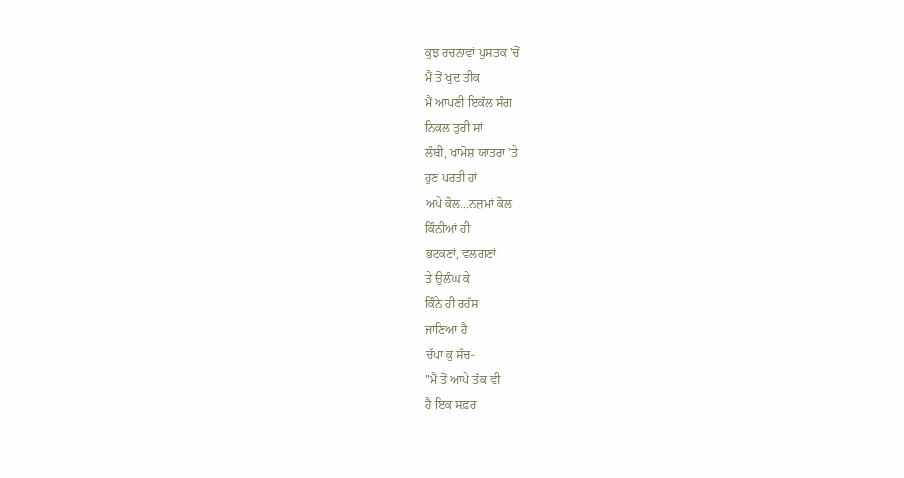ਕੁਝ ਰਚਨਾਵਾਂ ਪੁਸਤਕ 'ਚੋਂ
ਮੈਂ ਤੋਂ ਖੁਦ ਤੀਕ
ਮੈਂ ਆਪਣੀ ਇਕੱਲ ਸੰਗ
ਨਿਕਲ ਤੁਰੀ ਸਾਂ
ਲੰਬੀ, ਖਾਮੋਸ਼ ਯਾਤਰਾ 'ਤੇ
ਹੁਣ ਪਰਤੀ ਹਾਂ
ਅਪੇ ਕੋਲ...ਨਜ਼ਮਾਂ ਕੋਲ
ਕਿੰਨੀਆਂ ਹੀ
ਭਟਕਣਾਂ, ਵਲਗਣਾਂ
ਤੇ ਉਲੰਘ ਕੇ
ਕਿੰਨੇ ਹੀ ਰਹੱਸ
ਜਾਣਿਆ ਹੈ
ਚੱਪਾ ਕੁ ਸੱਚ-
"ਮੈਂ ਤੋਂ ਆਪੇ ਤੱਕ ਵੀ
ਹੈ ਇਕ ਸਫ਼ਰ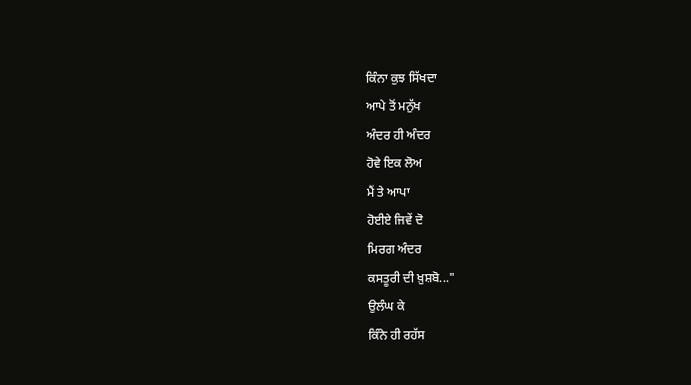ਕਿੰਨਾ ਕੁਝ ਸਿੱਖਦਾ
ਆਪੇ ਤੋਂ ਮਨੁੱਖ
ਅੰਦਰ ਹੀ ਅੰਦਰ
ਹੋਵੇ ਇਕ ਲੋਅ
ਮੈਂ ਤੇ ਆਪਾ
ਹੋਈਏ ਜਿਵੇਂ ਦੋ
ਮਿਰਗ ਅੰਦਰ
ਕਸਤੂਰੀ ਦੀ ਖ਼ੁਸ਼ਬੋ..."
ਉਲੰਘ ਕੇ
ਕਿੰਨੇ ਹੀ ਰਹੱਸ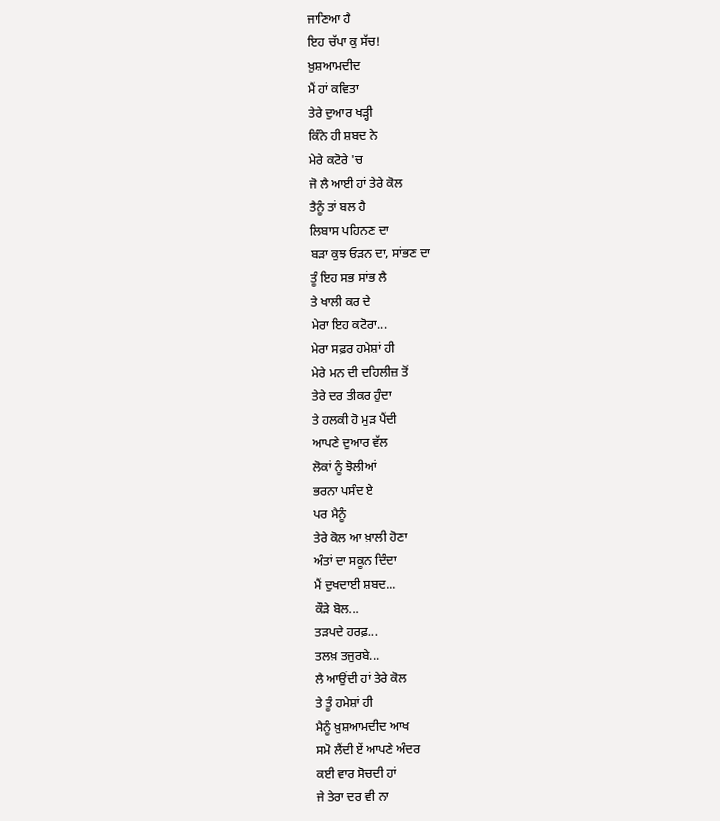ਜਾਣਿਆ ਹੈ
ਇਹ ਚੱਪਾ ਕੁ ਸੱਚ!
ਖ਼ੁਸ਼ਆਮਦੀਦ
ਮੈਂ ਹਾਂ ਕਵਿਤਾ
ਤੇਰੇ ਦੁਆਰ ਖੜ੍ਹੀ
ਕਿੰਨੇ ਹੀ ਸ਼ਬਦ ਨੇ
ਮੇਰੇ ਕਟੋਰੇ 'ਚ
ਜੋ ਲੈ ਆਈ ਹਾਂ ਤੇਰੇ ਕੋਲ
ਤੈਨੂੰ ਤਾਂ ਬਲ ਹੈ
ਲਿਬਾਸ ਪਹਿਨਣ ਦਾ
ਬੜਾ ਕੁਝ ਓੜਨ ਦਾ, ਸਾਂਭਣ ਦਾ
ਤੂੰ ਇਹ ਸਭ ਸਾਂਭ ਲੈ
ਤੇ ਖਾਲੀ ਕਰ ਦੇ
ਮੇਰਾ ਇਹ ਕਟੋਰਾ...
ਮੇਰਾ ਸਫ਼ਰ ਹਮੇਸ਼ਾਂ ਹੀ
ਮੇਰੇ ਮਨ ਦੀ ਦਹਿਲੀਜ਼ ਤੋਂ
ਤੇਰੇ ਦਰ ਤੀਕਰ ਹੁੰਦਾ
ਤੇ ਹਲਕੀ ਹੋ ਮੁੜ ਪੈਂਦੀ
ਆਪਣੇ ਦੁਆਰ ਵੱਲ
ਲੋਕਾਂ ਨੂੰ ਝੋਲੀਆਂ
ਭਰਨਾ ਪਸੰਦ ਏ
ਪਰ ਮੈਨੂੰ
ਤੇਰੇ ਕੋਲ ਆ ਖ਼ਾਲੀ ਹੋਣਾ
ਅੰਤਾਂ ਦਾ ਸਕੂਨ ਦਿੰਦਾ
ਮੈਂ ਦੁਖਦਾਈ ਸ਼ਬਦ...
ਕੌੜੇ ਬੋਲ...
ਤੜਪਦੇ ਹਰਫ਼...
ਤਲਖ਼ ਤਜੁਰਬੇ...
ਲੈ ਆਉਂਦੀ ਹਾਂ ਤੇਰੇ ਕੋਲ
ਤੇ ਤੂੰ ਹਮੇਸ਼ਾਂ ਹੀ
ਮੈਨੂੰ ਖ਼ੁਸ਼ਆਮਦੀਦ ਆਖ
ਸਮੋ ਲੈਂਦੀ ਏਂ ਆਪਣੇ ਅੰਦਰ
ਕਈ ਵਾਰ ਸੋਚਦੀ ਹਾਂ
ਜੇ ਤੇਰਾ ਦਰ ਵੀ ਨਾ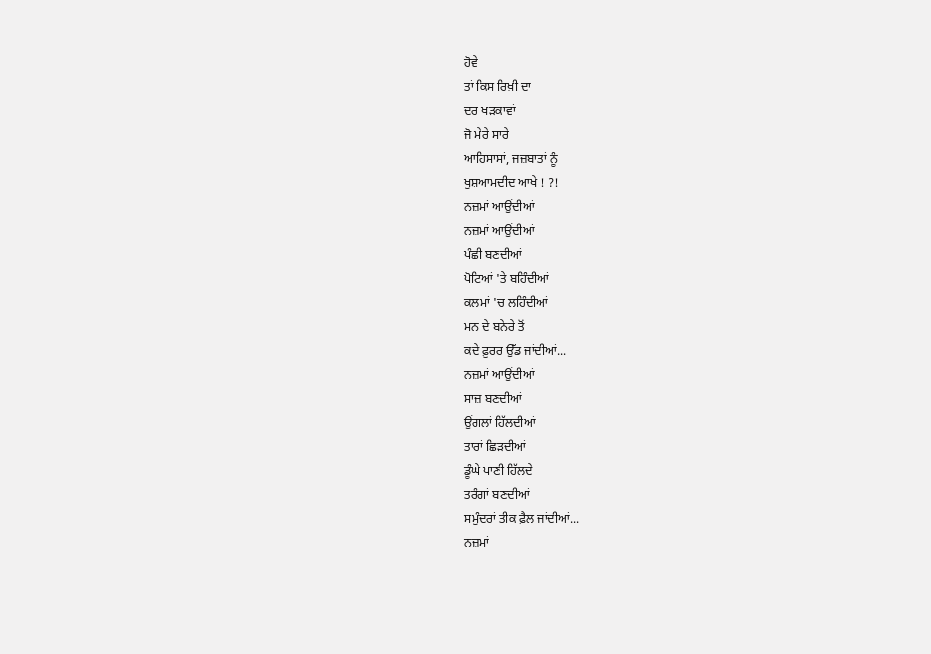ਹੋਵੇ
ਤਾਂ ਕਿਸ ਰਿਖ਼ੀ ਦਾ
ਦਰ ਖੜਕਾਵਾਂ
ਜੋ ਮੇਰੇ ਸਾਰੇ
ਆਹਿਸਾਸਾਂ, ਜਜ਼ਬਾਤਾਂ ਨੂੰ
ਖੁਸ਼ਆਮਦੀਦ ਆਖੇ ! ?!
ਨਜ਼ਮਾਂ ਆਉਂਦੀਆਂ
ਨਜ਼ਮਾਂ ਆਉਂਦੀਆਂ
ਪੰਛੀ ਬਣਦੀਆਂ
ਪੋਟਿਆਂ 'ਤੇ ਬਹਿੰਦੀਆਂ
ਕਲਮਾਂ 'ਚ ਲਹਿੰਦੀਆਂ
ਮਨ ਦੇ ਬਨੇਰੇ ਤੋਂ
ਕਦੇ ਫ਼ੁਰਰ ਉੱਡ ਜਾਂਦੀਆਂ...
ਨਜ਼ਮਾਂ ਆਉਂਦੀਆਂ
ਸਾਜ਼ ਬਣਦੀਆਂ
ਉਂਗਲਾਂ ਹਿੱਲਦੀਆਂ
ਤਾਰਾਂ ਛਿੜਦੀਆਂ
ਡੂੰਘੇ ਪਾਣੀ ਹਿੱਲਦੇ
ਤਰੰਗਾਂ ਬਣਦੀਆਂ
ਸਮੁੰਦਰਾਂ ਤੀਕ ਫ਼ੈਲ ਜਾਂਦੀਆਂ...
ਨਜ਼ਮਾਂ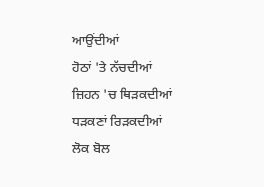ਆਉਂਦੀਆਂ
ਹੋਠਾਂ 'ਤੇ ਨੱਚਦੀਆਂ
ਜ਼ਿਹਨ 'ਚ ਥਿੜਕਦੀਆਂ
ਧੜਕਣਾਂ ਰਿੜਕਦੀਆਂ
ਲੋਕ ਬੋਲ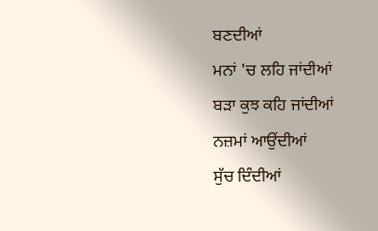ਬਣਦੀਆਂ
ਮਨਾਂ 'ਚ ਲਹਿ ਜਾਂਦੀਆਂ
ਬੜਾ ਕੁਝ ਕਹਿ ਜਾਂਦੀਆਂ
ਨਜ਼ਮਾਂ ਆਉਂਦੀਆਂ
ਸੁੱਚ ਦਿੰਦੀਆਂ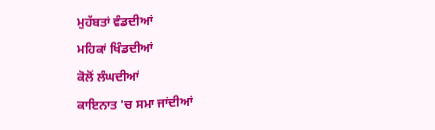ਮੁਹੱਬਤਾਂ ਵੰਡਦੀਆਂ
ਮਹਿਕਾਂ ਖਿੰਡਦੀਆਂ
ਕੋਲੋਂ ਲੰਘਦੀਆਂ
ਕਾਇਨਾਤ 'ਚ ਸਮਾ ਜਾਂਦੀਆਂ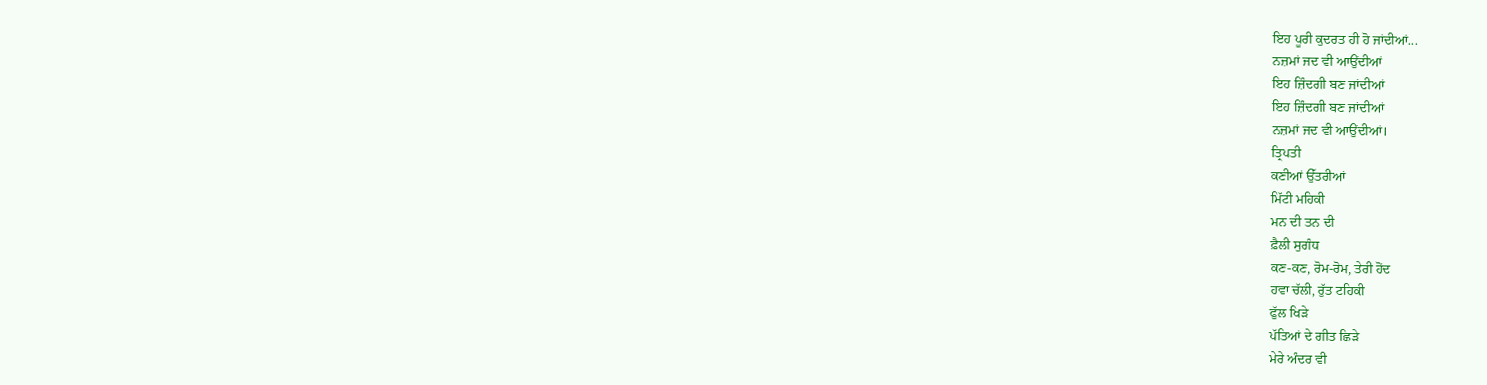ਇਹ ਪੂਰੀ ਕੁਦਰਤ ਹੀ ਹੋ ਜਾਂਦੀਆਂ...
ਨਜ਼ਮਾਂ ਜਦ ਵੀ ਆਉਂਦੀਆਂ
ਇਹ ਜ਼ਿੰਦਗੀ ਬਣ ਜਾਂਦੀਆਂ
ਇਹ ਜ਼ਿੰਦਗੀ ਬਣ ਜਾਂਦੀਆਂ
ਨਜ਼ਮਾਂ ਜਦ ਵੀ ਆਉਂਦੀਆਂ।
ਤ੍ਰਿਪਤੀ
ਕਣੀਆਂ ਉੱਤਰੀਆਂ
ਮਿੱਟੀ ਮਹਿਕੀ
ਮਨ ਦੀ ਤਨ ਦੀ
ਫ਼ੈਲੀ ਸੁਗੰਧ
ਕਣ-ਕਣ, ਰੋਮ-ਰੋਮ, ਤੇਰੀ ਹੋਂਦ
ਹਵਾ ਚੱਲੀ, ਰੁੱਤ ਟਹਿਕੀ
ਫੁੱਲ ਖਿੜੇ
ਪੱਤਿਆਂ ਦੇ ਗੀਤ ਛਿੜੇ
ਮੇਰੇ ਅੰਦਰ ਵੀ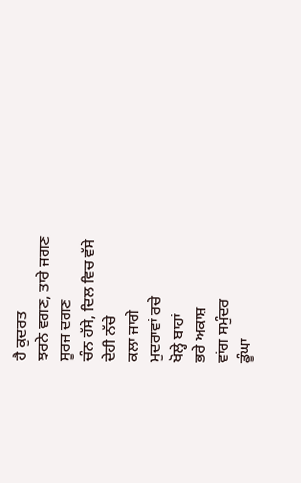ਹੈ ਕੁਦਰਤ
ਝਰਨੇ ਵਗਣ, ਤਾਰੇ ਜਗਣ
ਸੂਰਜ ਦਗਣ
ਚੰਨ ਹੱਸੇ, ਦਿਲ ਵਿਚ ਵੱਸੇ
ਦੇਹੀ ਨੱਚੇ
ਕਲਾ ਜਾਗੇ
ਮੁਦਰਾਵਾਂ ਰਚੇ
ਖੋਲ੍ਹੇ ਬਾਹਾਂ
ਭਰੇ ਅਕਾਸ਼
ਵਾਂਗ ਸਮੁੰਦਰ
ਡੂੰਘਾ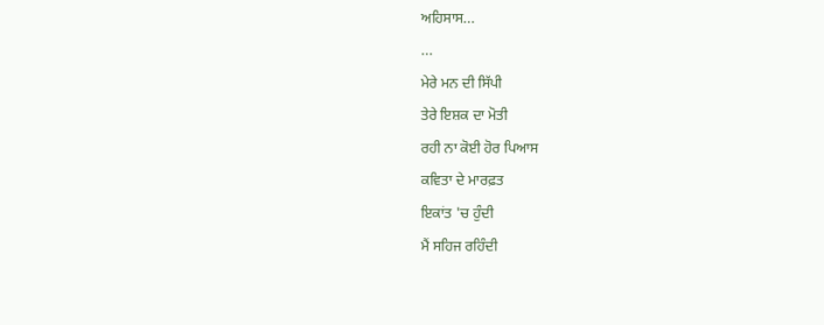ਅਹਿਸਾਸ...
...
ਮੇਰੇ ਮਨ ਦੀ ਸਿੱਪੀ
ਤੇਰੇ ਇਸ਼ਕ ਦਾ ਮੋਤੀ
ਰਹੀ ਨਾ ਕੋਈ ਹੋਰ ਪਿਆਸ
ਕਵਿਤਾ ਦੇ ਮਾਰਫ਼ਤ
ਇਕਾਂਤ 'ਚ ਹੁੰਦੀ
ਮੈਂ ਸਹਿਜ ਰਹਿੰਦੀ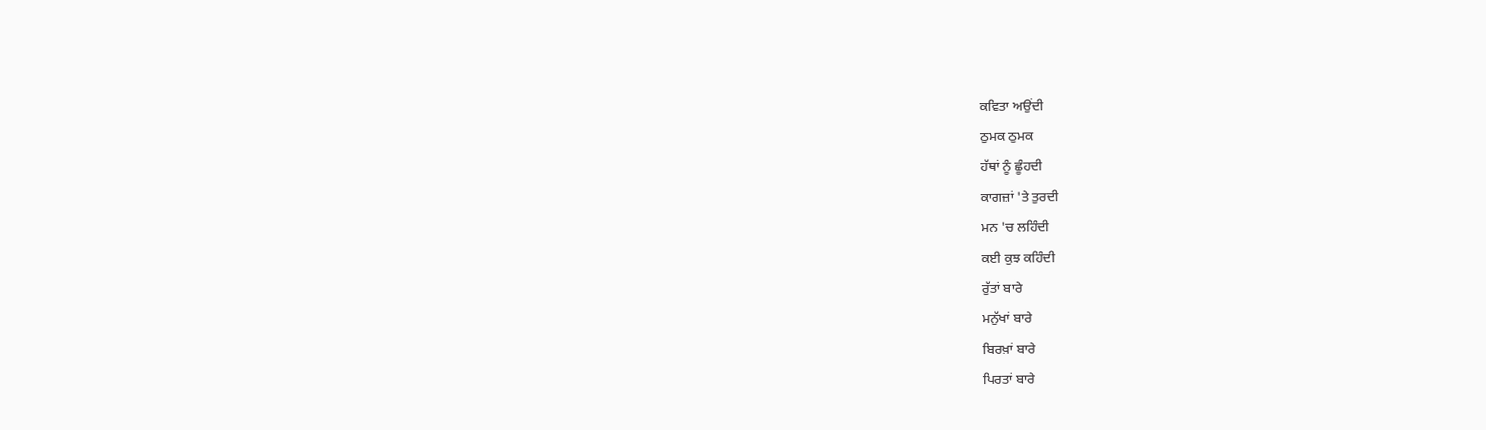ਕਵਿਤਾ ਅਉਂਦੀ
ਠੁਮਕ ਠੁਮਕ
ਹੱਥਾਂ ਨੂੰ ਛੂੰਹਦੀ
ਕਾਗਜ਼ਾਂ 'ਤੇ ਤੁਰਦੀ
ਮਨ 'ਚ ਲਹਿੰਦੀ
ਕਈ ਕੁਝ ਕਹਿੰਦੀ
ਰੁੱਤਾਂ ਬਾਰੇ
ਮਨੁੱਖਾਂ ਬਾਰੇ
ਬਿਰਖ਼ਾਂ ਬਾਰੇ
ਪਿਰਤਾਂ ਬਾਰੇ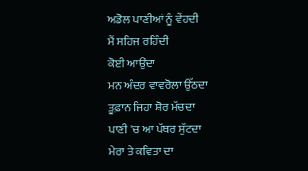ਅਡੋਲ ਪਾਣੀਆਂ ਨੂੰ ਵੇਂਹਦੀ
ਮੈਂ ਸਹਿਜ ਰਹਿੰਦੀ
ਕੋਈ ਆਉਂਦਾ
ਮਨ ਅੰਦਰ ਵਾਵਰੋਲਾ ਉੱਠਦਾ
ਤੂਫ਼ਾਨ ਜਿਹਾ ਸ਼ੋਰ ਮੱਚਦਾ
ਪਾਣੀ 'ਚ ਆ ਪੱਥਰ ਸੁੱਟਦਾ
ਮੇਰਾ ਤੇ ਕਵਿਤਾ ਦਾ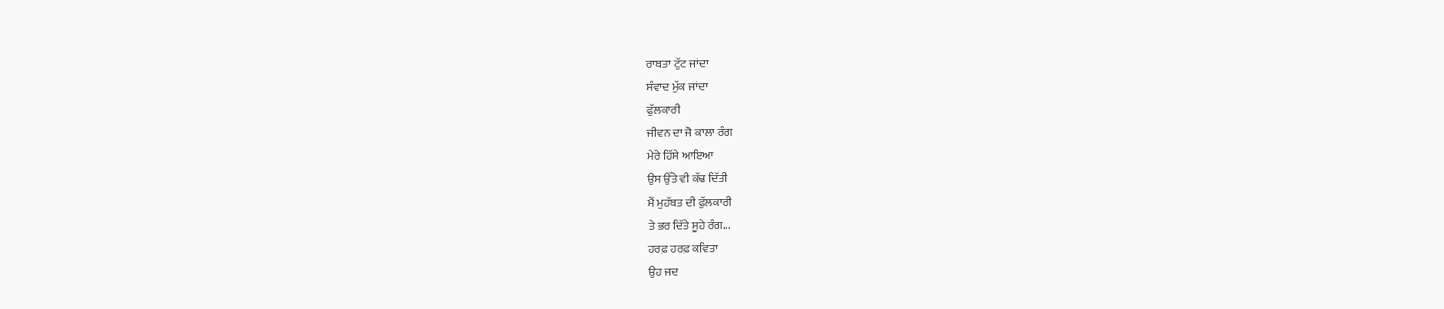ਰਾਬਤਾ ਟੁੱਟ ਜਾਂਦਾ
ਸੰਵਾਦ ਮੁੱਕ ਜਾਂਦਾ
ਫੁੱਲਕਾਰੀ
ਜੀਵਨ ਦਾ ਜੋ ਕਾਲਾ ਰੰਗ
ਮੇਰੇ ਹਿੱਸੇ ਆਇਆ
ਉਸ ਉੱਤੇ ਵੀ ਕੱਢ ਦਿੱਤੀ
ਮੈਂ ਮੁਹੱਬਤ ਦੀ ਫੁੱਲਕਾਰੀ
ਤੇ ਭਰ ਦਿੱਤੇ ਸੂਹੇ ਰੰਗ...
ਹਰਫ਼ ਹਰਫ਼ ਕਵਿਤਾ
ਉਹ ਜਦ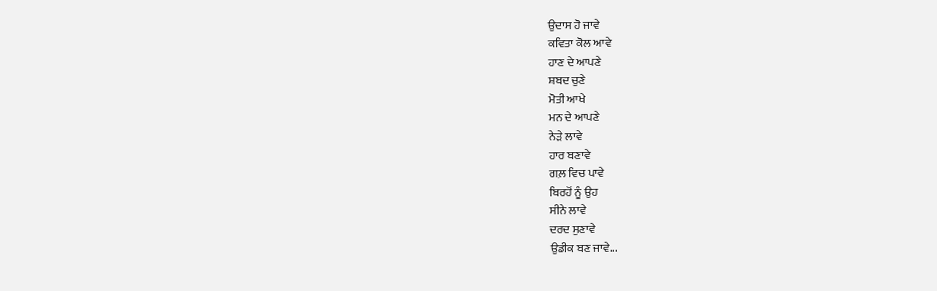ਉਦਾਸ ਹੋ ਜਾਵੇ
ਕਵਿਤਾ ਕੋਲ ਆਵੇ
ਹਾਣ ਦੇ ਆਪਣੇ
ਸ਼ਬਦ ਚੁਣੇ
ਮੋਤੀ ਆਖੇ
ਮਨ ਦੇ ਆਪਣੇ
ਨੇੜੇ ਲਾਵੇ
ਹਾਰ ਬਣਾਵੇ
ਗਲ਼ ਵਿਚ ਪਾਵੇ
ਬਿਰਹੋਂ ਨੂੰ ਉਹ
ਸੀਨੇ ਲਾਵੇ
ਦਰਦ ਸੁਣਾਵੇ
ਉਡੀਕ ਬਣ ਜਾਵੇ...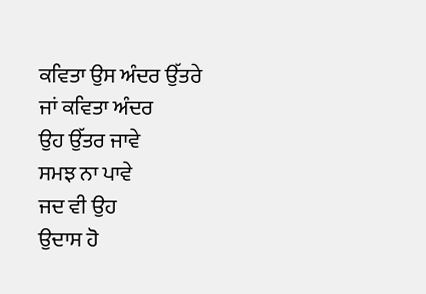ਕਵਿਤਾ ਉਸ ਅੰਦਰ ਉੱਤਰੇ
ਜਾਂ ਕਵਿਤਾ ਅੰਦਰ
ਉਹ ਉੱਤਰ ਜਾਵੇ
ਸਮਝ ਨਾ ਪਾਵੇ
ਜਦ ਵੀ ਉਹ
ਉਦਾਸ ਹੋ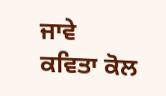ਜਾਵੇ
ਕਵਿਤਾ ਕੋਲ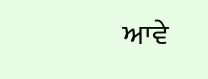ਆਵੇ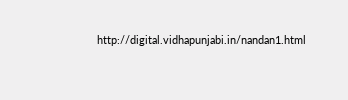http://digital.vidhapunjabi.in/nandan1.html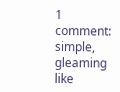1 comment:
simple, gleaming like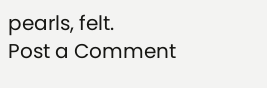pearls, felt.
Post a Comment